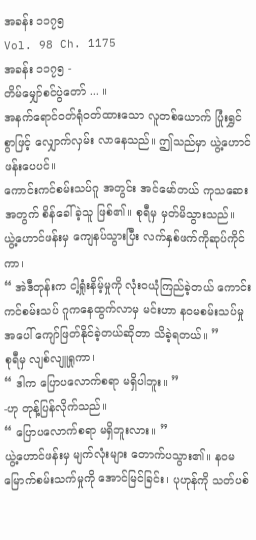အခန်း ၁၁၇၅
Vol. 98 Ch. 1175
အခန်း ၁၁၇၅ -
တိမ်မျှော်စင်ပွဲတော် ... ။
အနက်ရောင်ဝတ်ရုံဝတ်ထားသော လူတစ်ယောက် ပြုံးရွှင်စွာဖြင့် လျှောက်လှမ်း လာနေသည်။ ဤသည်မှာ ယွဲ့ဟောင်ဖန်းပေပင်။
ကောင်းကင်စမ်းသပ်ဂူ အတွင်း အင်မော်တယ် ကုသဆေးအတွက် စိန်ခေါ်ခဲ့သူ ဖြစ်၏။ စုရီမှ မှတ်မိသွားသည်။
ယွဲ့ဟောင်ဖန်းမှ ကျေနပ်သွားပြီး လက်နှစ်ဖက်ကိုဆုပ်ကိုင်ကာ၊
“ အဲဒီတုန်းက ငါ့ရှုံးနိမ့်မှုကို လုံးဝယုံကြည်ခဲ့တယ် ကောင်းကင်စမ်းသပ် ဂူကနေထွက်လာမှ မင်းဟာ နဝမစမ်းသပ်မှု အပေါ် ကျော်ဖြတ်နိုင်ခဲ့တယ်ဆိုတာ သိခဲ့ရတယ်။ ”
စုရီမှ လျစ်လျူရှုကာ၊
“ ဒါက ပြောပလောက်စရာ မရှိပါဘူး။ ”
-ဟု တုန့်ပြန်လိုက်သည်။
“ ပြောပလောက်စရာ မရှိဘူးလား။ ”
ယွဲ့ဟောင်ဖန်းမှ မျက်လုံးများ တောက်ပသွား၏။ နဝမမြောက်စမ်းသက်မှုကို အောင်မြင်ခြင်း၊ ပုဟုန်ကို သတ်ပစ်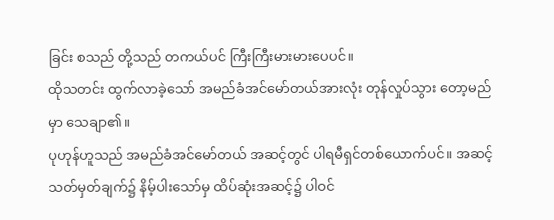ခြင်း စသည် တို့သည် တကယ်ပင် ကြီးကြီးမားမားပေပင်။
ထိုသတင်း ထွက်လာခဲ့သော် အမည်ခံအင်မော်တယ်အားလုံး တုန်လှုပ်သွား တော့မည်မှာ သေချာ၏။
ပုဟုန်ဟူသည် အမည်ခံအင်မော်တယ် အဆင့်တွင် ပါရမီရှင်တစ်ယောက်ပင်။ အဆင့် သတ်မှတ်ချက်၌ နိမ့်ပါးသော်မှ ထိပ်ဆုံးအဆင့်၌ ပါဝင်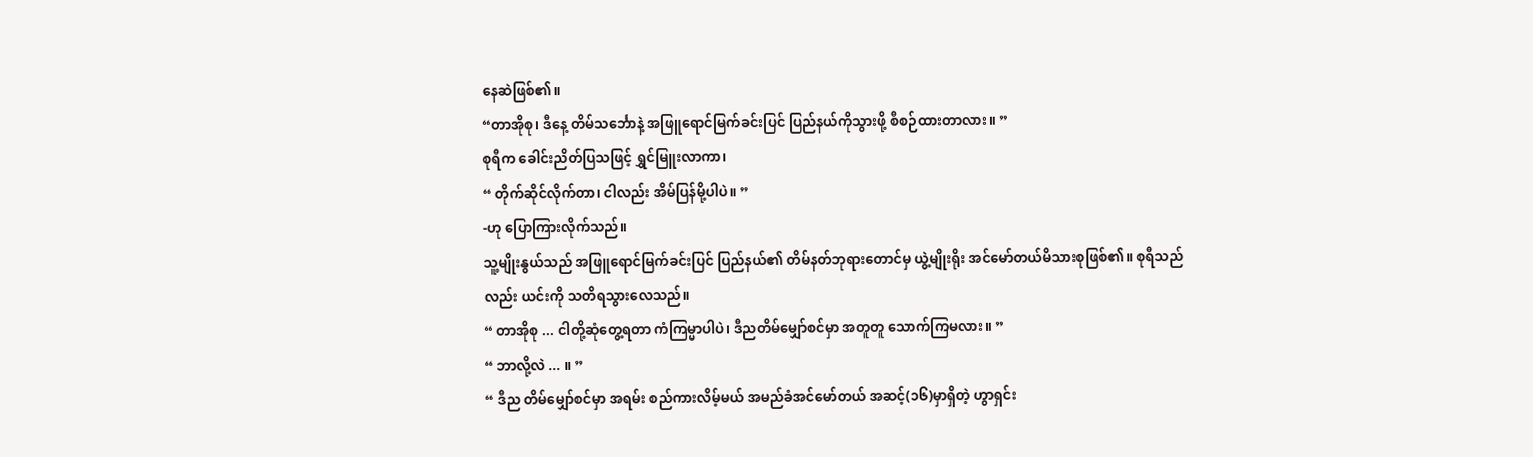နေဆဲဖြစ်၏။
“တာအိုစု၊ ဒီနေ့ တိမ်သင်္ဘောနဲ့ အဖြူရောင်မြက်ခင်းပြင် ပြည်နယ်ကိုသွားဖို့ စီစဉ်ထားတာလား။ ”
စုရီက ခေါင်းညိတ်ပြသဖြင့် ရွှင်မြူးလာကာ၊
“ တိုက်ဆိုင်လိုက်တာ၊ ငါလည်း အိမ်ပြန်မို့ပါပဲ။ ”
-ဟု ပြောကြားလိုက်သည်။
သူ့မျိုးနွယ်သည် အဖြူရောင်မြက်ခင်းပြင် ပြည်နယ်၏ တိမ်နတ်ဘုရားတောင်မှ ယွဲ့မျိုးရိုး အင်မော်တယ်မိသားစုဖြစ်၏။ စုရီသည်လည်း ယင်းကို သတိရသွားလေသည်။
“ တာအိုစု ... ငါတို့ဆုံတွေ့ရတာ ကံကြမ္မာပါပဲ၊ ဒီညတိမ်မျှော်စင်မှာ အတူတူ သောက်ကြမလား။ ”
“ ဘာလို့လဲ ... ။ ”
“ ဒီည တိမ်မျှော်စင်မှာ အရမ်း စည်ကားလိမ့်မယ် အမည်ခံအင်မော်တယ် အဆင့်(၁၆)မှာရှိတဲ့ ဟွာရှင်း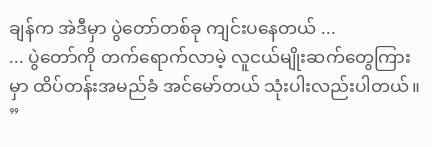ချန်က အဲဒီမှာ ပွဲတော်တစ်ခု ကျင်းပနေတယ် ...
... ပွဲတော်ကို တက်ရောက်လာမဲ့ လူငယ်မျိုးဆက်တွေကြားမှာ ထိပ်တန်းအမည်ခံ အင်မော်တယ် သုံးပါးလည်းပါတယ်။ ”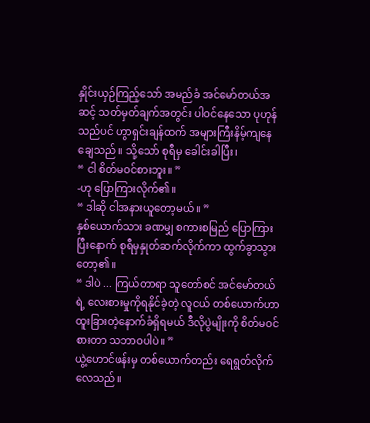နှိုင်းယှဉ်ကြည့်သော် အမည်ခံ အင်မော်တယ်အဆင့် သတ်မှတ်ချက်အတွင်း ပါဝင်နေသော ပုဟုန်သည်ပင် ဟွာရှင်းချန်ထက် အများကြီးနိမ့်ကျနေချေသည်။ သို့သော် စုရီမှ ခေါင်းခါပြီး၊
“ ငါ စိတ်မဝင်စားဘူး။ ”
-ဟု ပြောကြားလိုက်၏။
“ ဒါဆို ငါအနားယူတော့မယ်။ ”
နှစ်ယောက်သား ခဏမျှ စကားစမြည် ပြောကြားပြီးနောက် စုရီမှနှုတ်ဆက်လိုက်ကာ ထွက်ခွာသွားတော့၏။
“ ဒါပဲ ... ကြယ်တာရာ သူတော်စင် အင်မော်တယ်ရဲ့ လေးစားမှုကိုရနိုင်ခဲ့တဲ့ လူငယ် တစ်ယောက်ဟာ ထူးခြားတဲ့နောက်ခံရှိရမယ် ဒီလိုပွဲမျိုးကို စိတ်မဝင်စားတာ သဘာဝပါပဲ။ ”
ယွဲ့ဟောင်ဖန်းမှ တစ်ယောက်တည်း ရေရွတ်လိုက်လေသည်။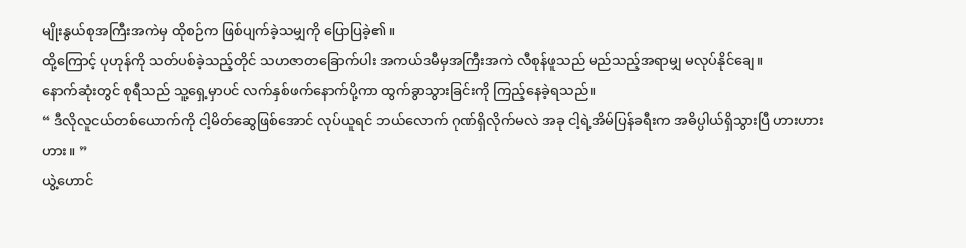မျိုးနွယ်စုအကြီးအကဲမှ ထိုစဉ်က ဖြစ်ပျက်ခဲ့သမျှကို ပြောပြခဲ့၏။
ထို့ကြောင့် ပုဟုန်ကို သတ်ပစ်ခဲ့သည့်တိုင် သဟဇာတခြောက်ပါး အကယ်ဒမီမှအကြီးအကဲ လီစုန်ဖူသည် မည်သည့်အရာမျှ မလုပ်နိုင်ချေ။
နောက်ဆုံးတွင် စုရီသည် သူ့ရှေ့မှာပင် လက်နှစ်ဖက်နောက်ပို့ကာ ထွက်ခွာသွားခြင်းကို ကြည့်နေခဲ့ရသည်။
“ ဒီလိုလူငယ်တစ်ယောက်ကို ငါ့မိတ်ဆွေဖြစ်အောင် လုပ်ယူရင် ဘယ်လောက် ဂုဏ်ရှိလိုက်မလဲ အခု ငါ့ရဲ့အိမ်ပြန်ခရီးက အဓိပ္ပါယ်ရှိသွားပြီ ဟားဟားဟား။ ”
ယွဲ့ဟောင်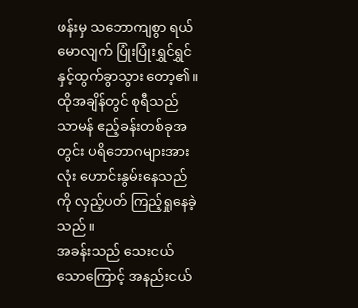ဖန်းမှ သဘောကျစွာ ရယ်မောလျက် ပြုံးပြုံးရွှင်ရွှင်နှင့်ထွက်ခွာသွား တော့၏။
ထိုအချိန်တွင် စုရီသည် သာမန် ဧည့်ခန်းတစ်ခုအတွင်း ပရိဘောဂများအားလုံး ဟောင်းနွမ်းနေသည်ကို လှည့်ပတ် ကြည့်ရှုနေခဲ့သည်။
အခန်းသည် သေးငယ်သောကြောင့် အနည်းငယ်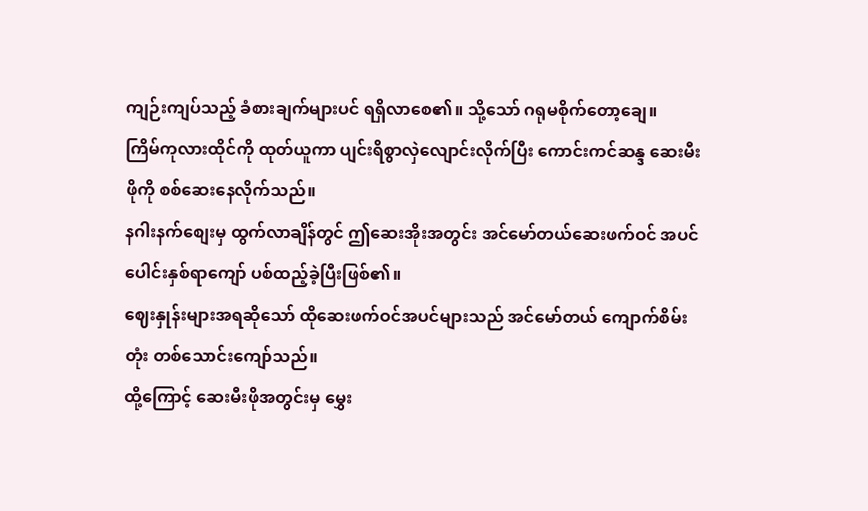ကျဉ်းကျပ်သည့် ခံစားချက်များပင် ရရှိလာစေ၏။ သို့သော် ဂရုမစိုက်တော့ချေ။
ကြိမ်ကုလားထိုင်ကို ထုတ်ယူကာ ပျင်းရိစွာလှဲလျောင်းလိုက်ပြီး ကောင်းကင်ဆန္ဒ ဆေးမီးဖိုကို စစ်ဆေးနေလိုက်သည်။
နဂါးနက်စျေးမှ ထွက်လာချိန်တွင် ဤဆေးအိုးအတွင်း အင်မော်တယ်ဆေးဖက်ဝင် အပင်ပေါင်းနှစ်ရာကျော် ပစ်ထည့်ခဲ့ပြီးဖြစ်၏။
ဈေးနှုန်းများအရဆိုသော် ထိုဆေးဖက်ဝင်အပင်များသည် အင်မော်တယ် ကျောက်စိမ်းတုံး တစ်သောင်းကျော်သည်။
ထို့ကြောင့် ဆေးမီးဖိုအတွင်းမှ မွှေး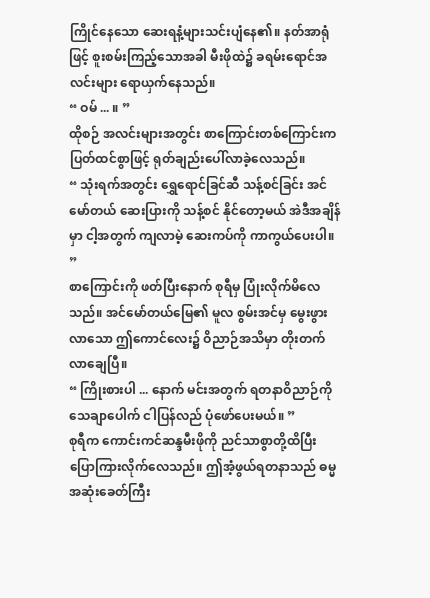ကြိုင်နေသော ဆေးရနံ့များသင်းပျံနေ၏။ နတ်အာရုံဖြင့် စူးစမ်းကြည့်သောအခါ မီးဖိုထဲ၌ ခရမ်းရောင်အလင်းများ ရောယှက်နေသည်။
“ ဝမ် ... ။ ”
ထိုစဉ် အလင်းများအတွင်း စာကြောင်းတစ်ကြောင်းက ပြတ်ထင်စွာဖြင့် ရုတ်ချည်းပေါ်လာခဲ့လေသည်။
“ သုံးရက်အတွင်း ရွှေရောင်ခြင်ဆီ သန့်စင်ခြင်း အင်မော်တယ် ဆေးပြားကို သန့်စင် နိုင်တော့မယ် အဲဒီအချိန်မှာ ငါ့အတွက် ကျလာမဲ့ ဆေးကပ်ကို ကာကွယ်ပေးပါ။ ”
စာကြောင်းကို ဖတ်ပြီးနောက် စုရီမှ ပြုံးလိုက်မိလေသည်။ အင်မော်တယ်မြေ၏ မူလ စွမ်းအင်မှ မွေးဖွားလာသော ဤကောင်လေး၌ ဝိညာဉ်အသိမှာ တိုးတက်လာချေပြီ။
“ ကြိုးစားပါ ... နောက် မင်းအတွက် ရတနာဝိညာဉ်ကို သေချာပေါက် ငါပြန်လည် ပုံဖော်ပေးမယ်။ ”
စုရီက ကောင်းကင်ဆန္ဒမီးဖိုကို ညင်သာစွာတို့ထိပြီး ပြောကြားလိုက်လေသည်။ ဤအံ့ဖွယ်ရတနာသည် ဓမ္မအဆုံးခေတ်ကြီး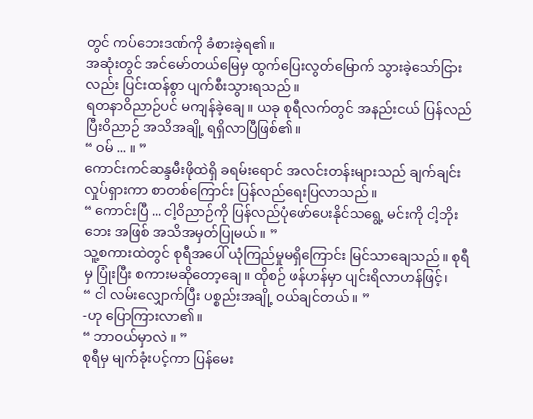တွင် ကပ်ဘေးဒဏ်ကို ခံစားခဲ့ရ၏။
အဆုံးတွင် အင်မော်တယ်မြေမှ ထွက်ပြေးလွတ်မြောက် သွားခဲ့သော်ငြားလည်း ပြင်းထန်စွာ ပျက်စီးသွားရသည်။
ရတနာဝိညာဉ်ပင် မကျန်ခဲ့ချေ။ ယခု စုရီလက်တွင် အနည်းငယ် ပြန်လည်ပြီးဝိညာဉ် အသိအချို့ ရရှိလာပြီဖြစ်၏။
“ ဝမ် ... ။ ”
ကောင်းကင်ဆန္ဒမီးဖိုထဲရှိ ခရမ်းရောင် အလင်းတန်းများသည် ချက်ချင်းလှုပ်ရှားကာ စာတစ်ကြောင်း ပြန်လည်ရေးပြလာသည်။
“ ကောင်းပြီ ... ငါ့ဝိညာဉ်ကို ပြန်လည်ပုံဖော်ပေးနိုင်သရွေ့ မင်းကို ငါ့ဘိုးဘေး အဖြစ် အသိအမှတ်ပြုမယ်။ ”
သူ့စကားထဲတွင် စုရီအပေါ် ယုံကြည်မှုမရှိကြောင်း မြင်သာချေသည်။ စုရီမှ ပြုံးပြီး စကားမဆိုတော့ချေ။ ထိုစဉ် ဖန်ဟန်မှာ ပျင်းရိလာဟန်ဖြင့်၊
“ ငါ လမ်းလျှောက်ပြီး ပစ္စည်းအချို့ ဝယ်ချင်တယ်။ ”
-ဟု ပြောကြားလာ၏။
“ ဘာဝယ်မှာလဲ ။ ”
စုရီမှ မျက်ခုံးပင့်ကာ ပြန်မေး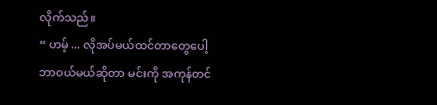လိုက်သည်။
“ ဟမ့် ... လိုအပ်မယ်ထင်တာတွေပေါ့ ဘာဝယ်မယ်ဆိုတာ မင်းကို အကုန်တင်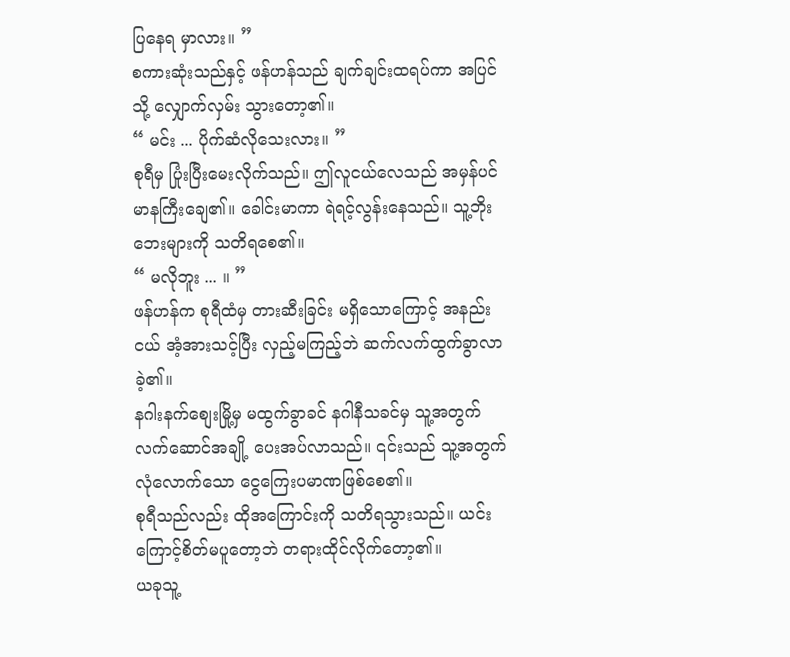ပြနေရ မှာလား။ ”
စကားဆုံးသည်နှင့် ဖန်ဟန်သည် ချက်ချင်းထရပ်ကာ အပြင်သို့ လျှောက်လှမ်း သွားတော့၏။
“ မင်း ... ပိုက်ဆံလိုသေးလား။ ”
စုရီမှ ပြုံးပြီးမေးလိုက်သည်။ ဤလူငယ်လေသည် အမှန်ပင်မာနကြီးချေ၏။ ခေါင်းမာကာ ရဲရင့်လွန်းနေသည်။ သူ့ဘိုးဘေးများကို သတိရစေ၏။
“ မလိုဘူး ... ။ ”
ဖန်ဟန်က စုရီထံမှ တားဆီးခြင်း မရှိသောကြောင့် အနည်းငယ် အံ့အားသင့်ပြီး လှည့်မကြည့်ဘဲ ဆက်လက်ထွက်ခွာလာခဲ့၏။
နဂါးနက်စျေးမြို့မှ မထွက်ခွာခင် နဂါနီသခင်မှ သူ့အတွက် လက်ဆောင်အချို့ ပေးအပ်လာသည်။ ၎င်းသည် သူ့အတွက် လုံလောက်သော ငွေကြေးပမာဏဖြစ်စေ၏။
စုရီသည်လည်း ထိုအကြောင်းကို သတိရသွားသည်။ ယင်းကြောင့်စိတ်မပူတော့ဘဲ တရားထိုင်လိုက်တော့၏။
ယခုသူ့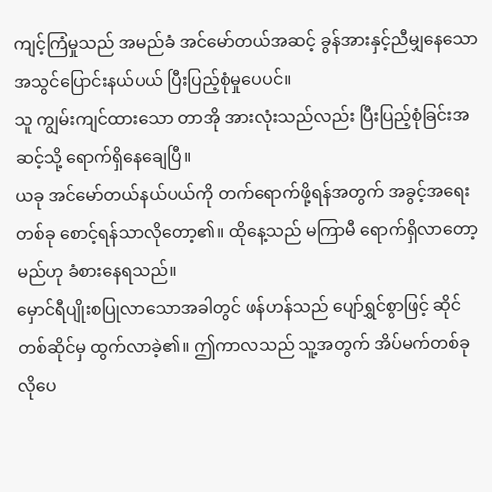ကျင့်ကြံမှုသည် အမည်ခံ အင်မော်တယ်အဆင့် ခွန်အားနှင့်ညီမျှနေသော အသွင်ပြောင်းနယ်ပယ် ပြီးပြည့်စုံမှုပေပင်။
သူ ကျွမ်းကျင်ထားသော တာအို အားလုံးသည်လည်း ပြီးပြည့်စုံခြင်းအဆင့်သို့ ရောက်ရှိနေချေပြီ။
ယခု အင်မော်တယ်နယ်ပယ်ကို တက်ရောက်ဖို့ရန်အတွက် အခွင့်အရေးတစ်ခု စောင့်ရန်သာလိုတော့၏။ ထိုနေ့သည် မကြာမီ ရောက်ရှိလာတော့မည်ဟု ခံစားနေရသည်။
မှောင်ရီပျိုးစပြုလာသောအခါတွင် ဖန်ဟန်သည် ပျော်ရွှင်စွာဖြင့် ဆိုင်တစ်ဆိုင်မှ ထွက်လာခဲ့၏။ ဤကာလသည် သူ့အတွက် အိပ်မက်တစ်ခုလိုပေ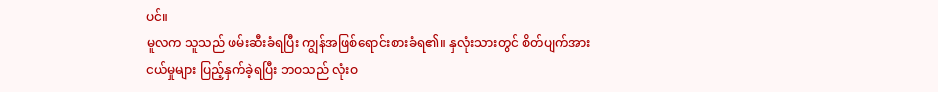ပင်။
မူလက သူသည် ဖမ်းဆီးခံရပြီး ကျွန်အဖြစ်ရောင်းစားခံရ၏။ နှလုံးသားတွင် စိတ်ပျက်အားငယ်မှုများ ပြည့်နှက်ခဲ့ရပြီး ဘဝသည် လုံးဝ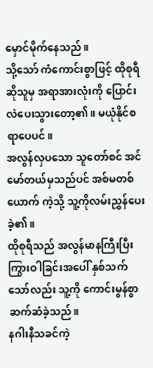မှောင်မိုက်နေသည်။
သို့သော် ကံကောင်းစွာဖြင့် ထိုစုရီဆိုသူမှ အရာအားလုံးကို ပြောင်းလဲပေးသွားတော့၏။ မယုံနိုင်စရာပေပင်။
အလွန်လှပသော သူတော်စင် အင်မော်တယ်မှသည်ပင် အစ်မတစ်ယောက် ကဲ့သို့ သူ့ကိုလမ်းညွှန်ပေးခဲ့၏။
ထိုစုရီသည် အလွန်မာနကြီးပြီး ကြွားဝါခြင်းအပေါ် နှစ်သက်သော်လည်း သူ့ကို ကောင်းမွန်စွာ ဆက်ဆံခဲ့သည်။
နဂါးနီသခင်ကဲ့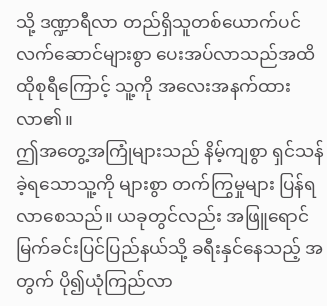သို့ ဒဏ္ဍာရီလာ တည်ရှိသူတစ်ယောက်ပင် လက်ဆောင်များစွာ ပေးအပ်လာသည်အထိ ထိုစုရီကြောင့် သူ့ကို အလေးအနက်ထားလာ၏။
ဤအတွေ့အကြုံများသည် နိမ့်ကျစွာ ရှင်သန်ခဲ့ရသောသူ့ကို များစွာ တက်ကြွမှုများ ပြန်ရလာစေသည်။ ယခုတွင်လည်း အဖြူရောင် မြက်ခင်းပြင်ပြည်နယ်သို့ ခရီးနှင်နေသည့် အတွက် ပို၍ယုံကြည်လာ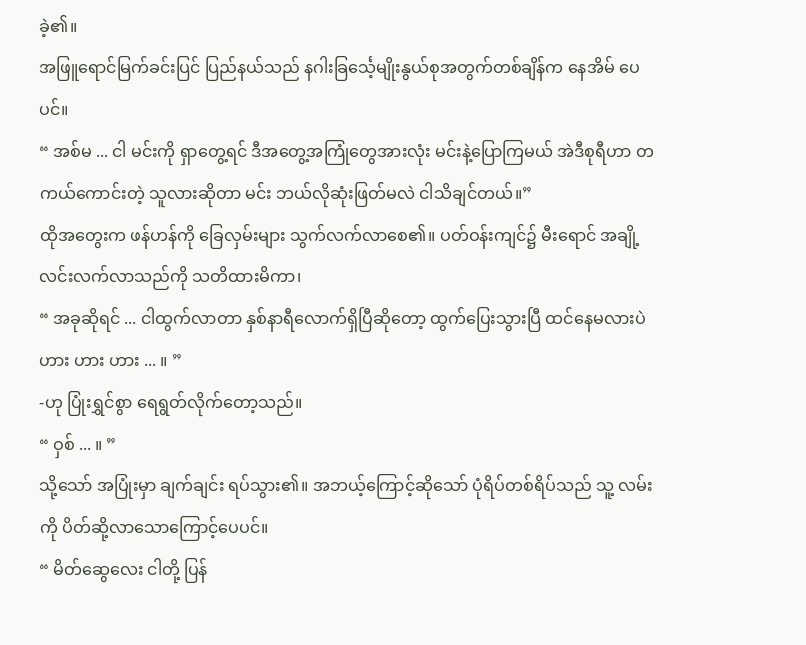ခဲ့၏။
အဖြူရောင်မြက်ခင်းပြင် ပြည်နယ်သည် နဂါးခြင်္သေ့မျိုးနွယ်စုအတွက်တစ်ချိန်က နေအိမ် ပေပင်။
“ အစ်မ ... ငါ မင်းကို ရှာတွေ့ရင် ဒီအတွေ့အကြုံတွေအားလုံး မင်းနဲ့ပြောကြမယ် အဲဒီစုရီဟာ တကယ်ကောင်းတဲ့ သူလားဆိုတာ မင်း ဘယ်လိုဆုံးဖြတ်မလဲ ငါသိချင်တယ်။”
ထိုအတွေးက ဖန်ဟန်ကို ခြေလှမ်းများ သွက်လက်လာစေ၏။ ပတ်ဝန်းကျင်၌ မီးရောင် အချို့ လင်းလက်လာသည်ကို သတိထားမိကာ၊
“ အခုဆိုရင် ... ငါထွက်လာတာ နှစ်နာရီလောက်ရှိပြီဆိုတော့ ထွက်ပြေးသွားပြီ ထင်နေမလားပဲ ဟား ဟား ဟား ... ။ ”
-ဟု ပြုံးရွှင်စွာ ရေရွတ်လိုက်တော့သည်။
“ ဝှစ် ... ။ ”
သို့သော် အပြုံးမှာ ချက်ချင်း ရပ်သွား၏။ အဘယ့်ကြောင့်ဆိုသော် ပုံရိပ်တစ်ရိပ်သည် သူ့ လမ်းကို ပိတ်ဆို့လာသောကြောင့်ပေပင်။
“ မိတ်ဆွေလေး ငါတို့ ပြန်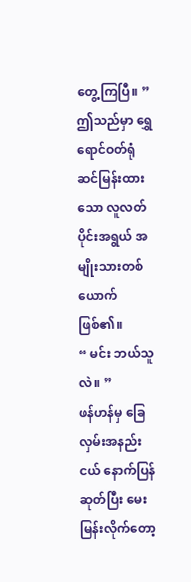တွေ့ကြပြီ။ ”
ဤသည်မှာ ရွှေရောင်ဝတ်ရုံ ဆင်မြန်းထားသော လူလတ်ပိုင်းအရွယ် အမျိုးသားတစ်ယောက်ဖြစ်၏။
“ မင်း ဘယ်သူလဲ။ ”
ဖန်ဟန်မှ ခြေလှမ်းအနည်းငယ် နောက်ပြန်ဆုတ်ပြီး မေးမြန်းလိုက်တော့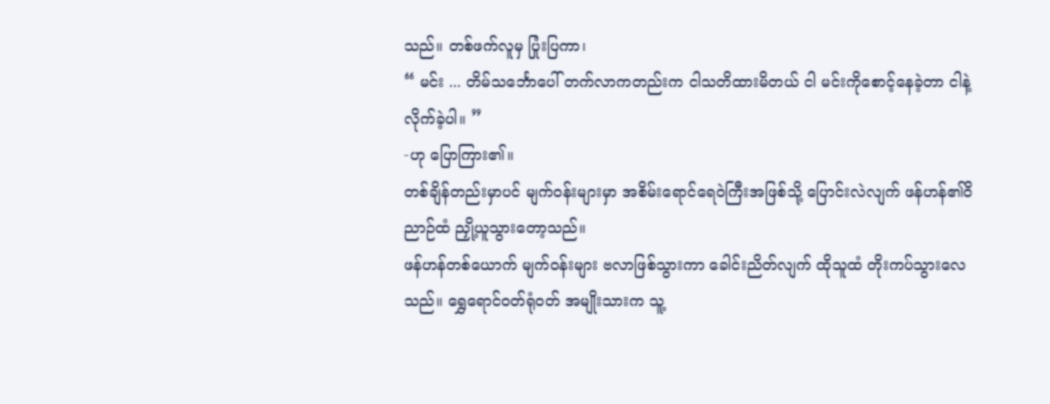သည်။ တစ်ဖက်လူမှ ပြုံးပြကာ၊
“ မင်း ... တိမ်သင်္ဘောပေါ် တက်လာကတည်းက ငါသတိထားမိတယ် ငါ မင်းကိုစောင့်နေခဲ့တာ ငါနဲ့လိုက်ခဲ့ပါ။ ”
-ဟု ပြောကြား၏။
တစ်ချိန်တည်းမှာပင် မျက်ဝန်းများမှာ အစိမ်းရောင်ရေဝဲကြီးအဖြစ်သို့ ပြောင်းလဲလျက် ဖန်ဟန်၏ဝိညာဉ်ထံ ညှို့ယူသွားတော့သည်။
ဖန်ဟန်တစ်ယောက် မျက်ဝန်းများ ဗလာဖြစ်သွားကာ ခေါင်းညိတ်လျက် ထိုသူထံ တိုးကပ်သွားလေသည်။ ရွှေရောင်ဝတ်ရုံဝတ် အမျိုးသားက သူ့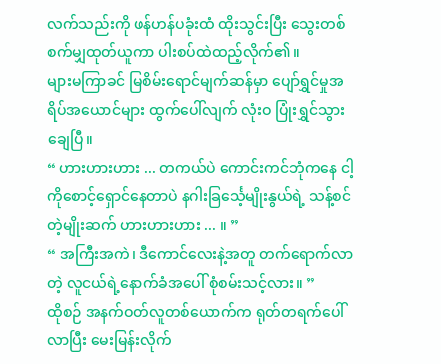လက်သည်းကို ဖန်ဟန်ပခုံးထံ ထိုးသွင်းပြီး သွေးတစ်စက်မျှထုတ်ယူကာ ပါးစပ်ထဲထည့်လိုက်၏။
များမကြာခင် မြစိမ်းရောင်မျက်ဆန်မှာ ပျော်ရွှင်မှုအရိပ်အယောင်များ ထွက်ပေါ်လျက် လုံးဝ ပြုံးရွှင်သွားချေပြီ။
“ ဟားဟားဟား ... တကယ်ပဲ ကောင်းကင်ဘုံကနေ ငါ့ကိုစောင့်ရှောင်နေတာပဲ နဂါးခြင်္သေ့မျိုးနွယ်ရဲ့ သန့်စင်တဲ့မျိုးဆက် ဟားဟားဟား ... ။ ”
“ အကြီးအကဲ၊ ဒီကောင်လေးနဲ့အတူ တက်ရောက်လာတဲ့ လူငယ်ရဲ့နောက်ခံအပေါ် စုံစမ်းသင့်လား။ ”
ထိုစဉ် အနက်ဝတ်လူတစ်ယောက်က ရုတ်တရက်ပေါ်လာပြီး မေးမြန်းလိုက်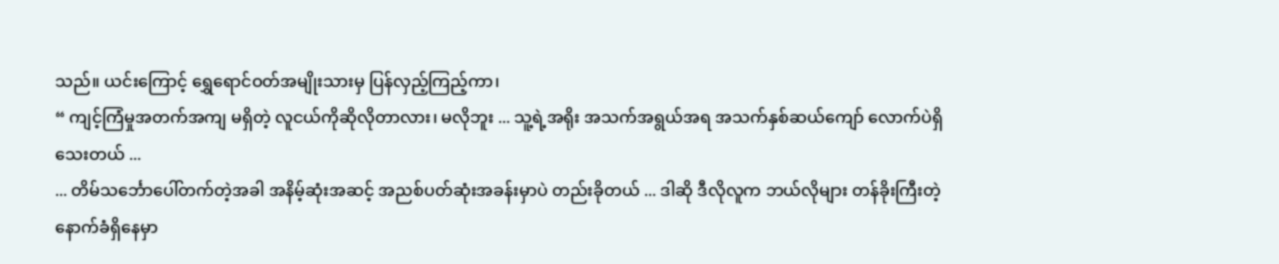သည်။ ယင်းကြောင့် ရွှေရောင်ဝတ်အမျိုးသားမှ ပြန်လှည့်ကြည့်ကာ၊
“ ကျင့်ကြံမှုအတက်အကျ မရှိတဲ့ လူငယ်ကိုဆိုလိုတာလား၊ မလိုဘူး ... သူ့ရဲ့အရိုး အသက်အရွယ်အရ အသက်နှစ်ဆယ်ကျော် လောက်ပဲရှိသေးတယ် ...
... တိမ်သင်္ဘောပေါ်တက်တဲ့အခါ အနိမ့်ဆုံးအဆင့် အညစ်ပတ်ဆုံးအခန်းမှာပဲ တည်းခိုတယ် ... ဒါဆို ဒီလိုလူက ဘယ်လိုများ တန်ခိုးကြီးတဲ့ နောက်ခံရှိနေမှာ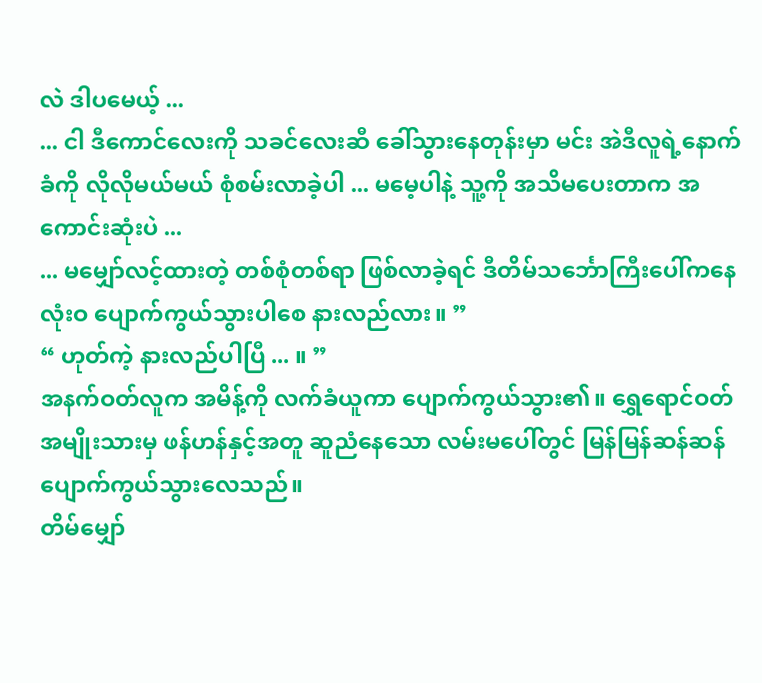လဲ ဒါပမေယ့် ...
... ငါ ဒီကောင်လေးကို သခင်လေးဆီ ခေါ်သွားနေတုန်းမှာ မင်း အဲဒီလူရဲ့နောက်ခံကို လိုလိုမယ်မယ် စုံစမ်းလာခဲ့ပါ ... မမေ့ပါနဲ့ သူ့ကို အသိမပေးတာက အကောင်းဆုံးပဲ ...
... မမျှော်လင့်ထားတဲ့ တစ်စုံတစ်ရာ ဖြစ်လာခဲ့ရင် ဒီတိမ်သင်္ဘောကြီးပေါ်ကနေ လုံးဝ ပျောက်ကွယ်သွားပါစေ နားလည်လား။ ”
“ ဟုတ်ကဲ့ နားလည်ပါပြီ ... ။ ”
အနက်ဝတ်လူက အမိန့်ကို လက်ခံယူကာ ပျောက်ကွယ်သွား၏။ ရွှေရောင်ဝတ်အမျိုးသားမှ ဖန်ဟန်နှင့်အတူ ဆူညံနေသော လမ်းမပေါ်တွင် မြန်မြန်ဆန်ဆန် ပျောက်ကွယ်သွားလေသည်။
တိမ်မျှော်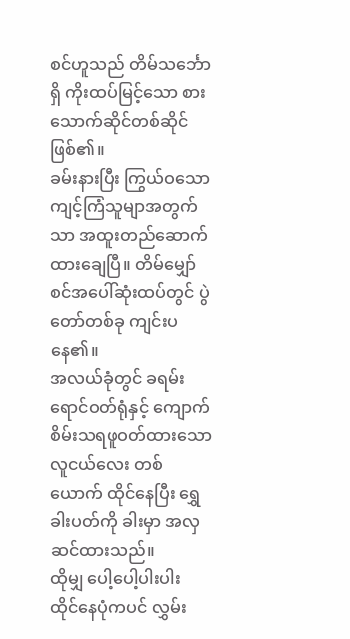စင်ဟူသည် တိမ်သင်္ဘောရှိ ကိုးထပ်မြင့်သော စားသောက်ဆိုင်တစ်ဆိုင် ဖြစ်၏။
ခမ်းနားပြီး ကြွယ်ဝသော ကျင့်ကြံသူမျာအတွက်သာ အထူးတည်ဆောက် ထားချေပြီ။ တိမ်မျှော်စင်အပေါ်ဆုံးထပ်တွင် ပွဲတော်တစ်ခု ကျင်းပနေ၏။
အလယ်ခုံတွင် ခရမ်းရောင်ဝတ်ရုံနှင့် ကျောက်စိမ်းသရဖူဝတ်ထားသော လူငယ်လေး တစ်ယောက် ထိုင်နေပြီး ရွှေခါးပတ်ကို ခါးမှာ အလှဆင်ထားသည်။
ထိုမျှ ပေါ့ပေါ့ပါးပါး ထိုင်နေပုံကပင် လွှမ်း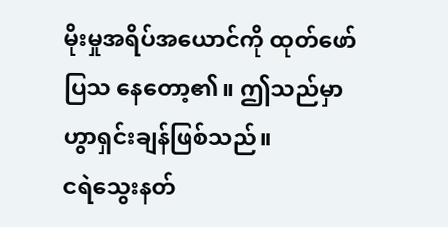မိုးမှုအရိပ်အယောင်ကို ထုတ်ဖော်ပြသ နေတော့၏။ ဤသည်မှာ ဟွာရှင်းချန်ဖြစ်သည်။
ငရဲသွေးနတ်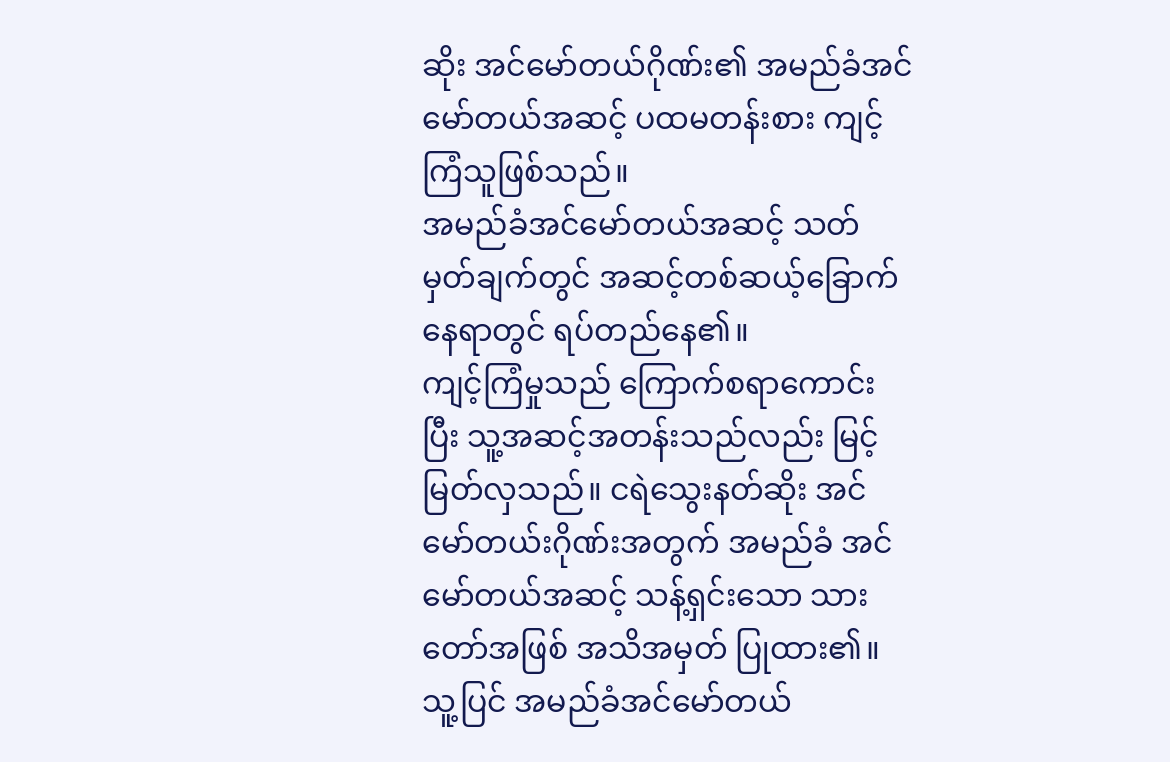ဆိုး အင်မော်တယ်ဂိုဏ်း၏ အမည်ခံအင်မော်တယ်အဆင့် ပထမတန်းစား ကျင့်ကြံသူဖြစ်သည်။
အမည်ခံအင်မော်တယ်အဆင့် သတ်မှတ်ချက်တွင် အဆင့်တစ်ဆယ့်ခြောက် နေရာတွင် ရပ်တည်နေ၏။
ကျင့်ကြံမှုသည် ကြောက်စရာကောင်းပြီး သူ့အဆင့်အတန်းသည်လည်း မြင့်မြတ်လှသည်။ ငရဲသွေးနတ်ဆိုး အင်မော်တယ်းဂိုဏ်းအတွက် အမည်ခံ အင်မော်တယ်အဆင့် သန့်ရှင်းသော သားတော်အဖြစ် အသိအမှတ် ပြုထား၏။
သူ့ပြင် အမည်ခံအင်မော်တယ်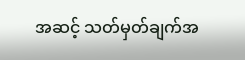အဆင့် သတ်မှတ်ချက်အ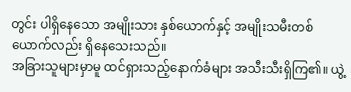တွင်း ပါရှိနေသော အမျိုးသား နှစ်ယောက်နှင့် အမျိုးသမီးတစ်ယောက်လည်း ရှိနေသေးသည်။
အခြားသူများမှာမူ ထင်ရှားသည့်နောက်ခံများ အသီးသီးရှိကြ၏။ ယွဲ့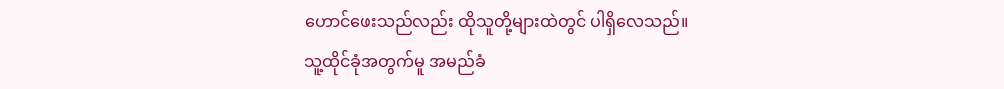ဟောင်ဖေးသည်လည်း ထိုသူတို့များထဲတွင် ပါရှိလေသည်။
သူ့ထိုင်ခုံအတွက်မူ အမည်ခံ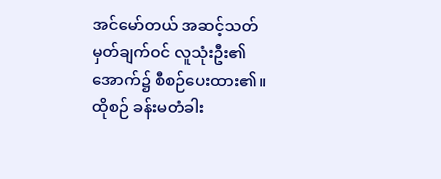အင်မော်တယ် အဆင့်သတ်မှတ်ချက်ဝင် လူသုံးဦး၏အောက်၌ စီစဉ်ပေးထား၏။
ထိုစဉ် ခန်းမတံခါး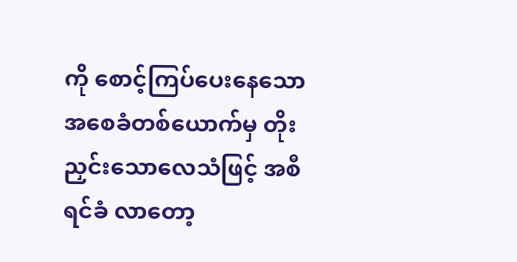ကို စောင့်ကြပ်ပေးနေသော အစေခံတစ်ယောက်မှ တိုးညှင်းသောလေသံဖြင့် အစီရင်ခံ လာတော့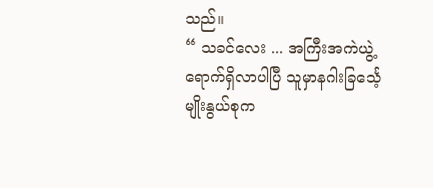သည်။
“ သခင်လေး ... အကြီးအကဲယွဲ့ ရောက်ရှိလာပါပြီ သူမှာနဂါးခြင်္သေ့မျိုးနွယ်စုက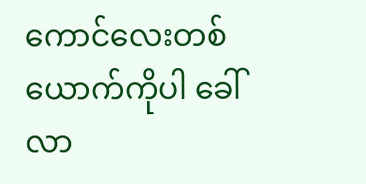ကောင်လေးတစ်ယောက်ကိုပါ ခေါ်လာ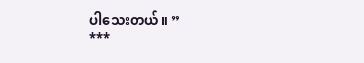ပါသေးတယ်။ ”
***